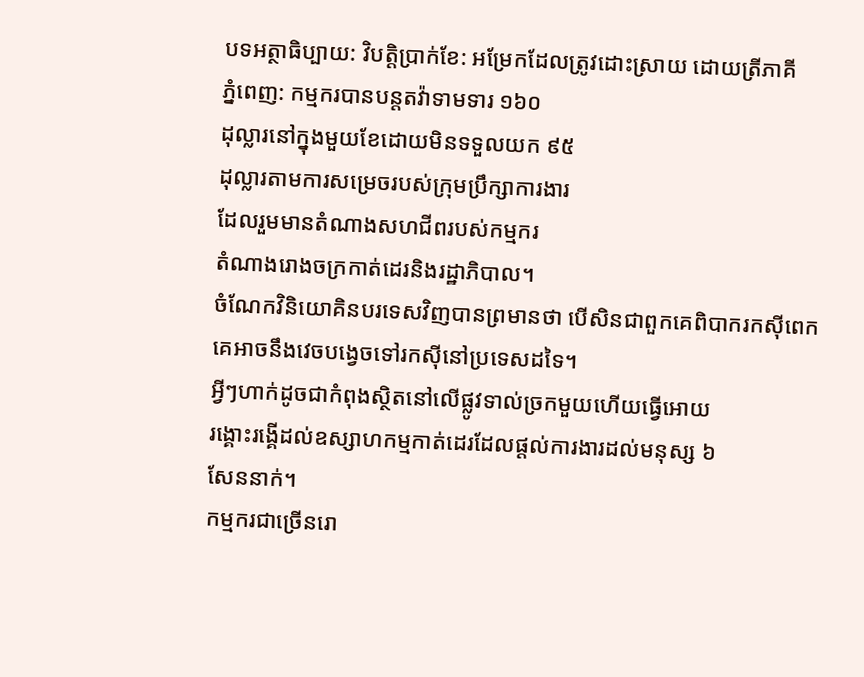បទអត្ថាធិប្បាយ: វិបត្តិប្រាក់ខែ: អម្រែកដែលត្រូវដោះស្រាយ ដោយត្រីភាគី
ភ្នំពេញ: កម្មករបានបន្តតវ៉ាទាមទារ ១៦០
ដុល្លារនៅក្នុងមួយខែដោយមិនទទួលយក ៩៥
ដុល្លារតាមការសម្រេចរបស់ក្រុមប្រឹក្សាការងារ
ដែលរួមមានតំណាងសហជីពរបស់កម្មករ
តំណាងរោងចក្រកាត់ដេរនិងរដ្ឋាភិបាល។
ចំណែកវិនិយោគិនបរទេសវិញបានព្រមានថា បើសិនជាពួកគេពិបាករកស៊ីពេក
គេអាចនឹងវេចបង្វេចទៅរកស៊ីនៅប្រទេសដទៃ។
អ្វីៗហាក់ដូចជាកំពុងស្ថិតនៅលើផ្លូវទាល់ច្រកមួយហើយធ្វើអោយ
រង្គោះរង្គើដល់ឧស្សាហកម្មកាត់ដេរដែលផ្តល់ការងារដល់មនុស្ស ៦
សែននាក់។
កម្មករជាច្រើនរោ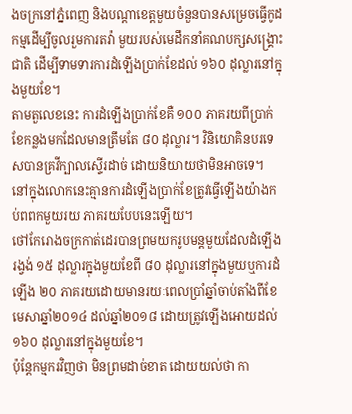ងចក្រនៅភ្នំពេញ និងបណ្តាខេត្តមួយចំនួនបានសម្រេចធ្វើកូដកម្មដើម្បីចូលរួមការតវ៉ា មួយរបស់មេដឹកនាំគណបក្សសង្គ្រោះជាតិ ដើម្បីទាមទារការដំឡើងប្រាក់ខែដល់ ១៦០ ដុល្លារនៅក្នុងមួយខែ។
តាមតួលេខនេះ ការដំឡើងប្រាក់ខែគឺ ១០០ ភាគរយពីប្រាក់ខែកន្លងមកដែលមានត្រឹមតែ ៨០ ដុល្លារ។ វិនិយោគិនបរទេសបានគ្រវីក្បាលស្ទើរដាច់ ដោយនិយាយថាមិនអាចទេ។ នៅក្នុងលោកនេះគ្មានការដំឡើងប្រាក់ខែត្រូវធ្វើឡើងយ៉ាងកប់ពពកមួយរយ ភាគរយបែបនេះឡើយ។
ថៅកែរោងចក្រកាត់ដេរបានព្រមយករូបមន្តមួយដែលដំឡើងរង្វង់ ១៥ ដុល្លារក្នុងមួយខែពី ៨០ ដុល្លារនៅក្នុងមួយឬការដំឡើង ២០ ភាគរយដោយមានរយៈពេលប្រាំឆ្នាំចាប់តាំងពីខែមេសាឆ្នាំ២០១៤ ដល់ឆ្នាំ២០១៨ ដោយត្រូវឡើងអោយដល់ ១៦០ ដុល្លារនៅក្នុងមួយខែ។
ប៉ុន្តែកម្មករវិញថា មិនព្រមដាច់ខាត ដោយយល់ថា កា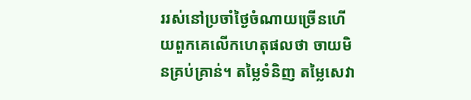ររស់នៅប្រចាំថ្ងៃចំណាយច្រើនហើយពួកគេលើកហេតុផលថា ចាយមិនគ្រប់គ្រាន់។ តម្លៃទំនិញ តម្លៃសេវា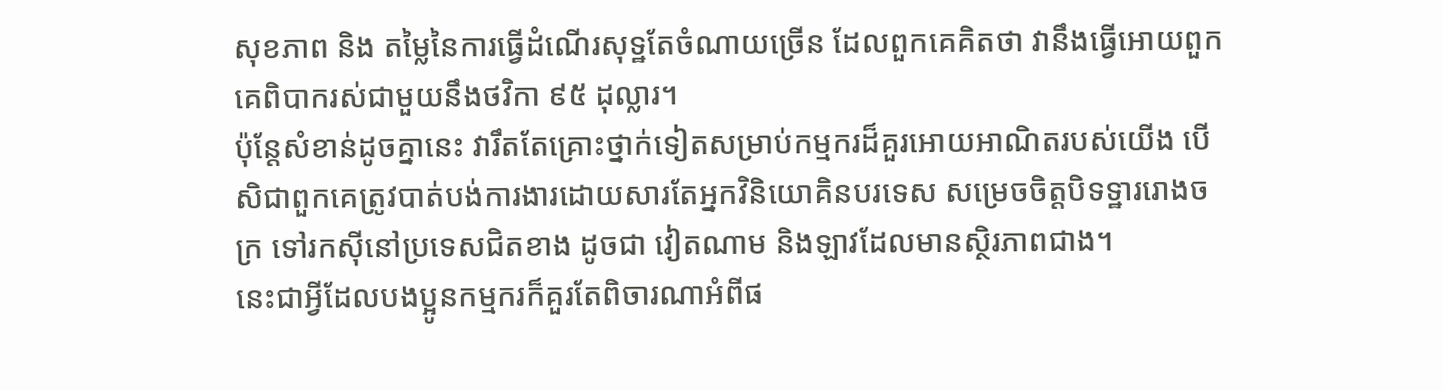សុខភាព និង តម្លៃនៃការធ្វើដំណើរសុទ្ឋតែចំណាយច្រើន ដែលពួកគេគិតថា វានឹងធ្វើអោយពួកគេពិបាករស់ជាមួយនឹងថវិកា ៩៥ ដុល្លារ។
ប៉ុន្តែសំខាន់ដូចគ្នានេះ វារឹតតែគ្រោះថ្នាក់ទៀតសម្រាប់កម្មករដ៏គួរអោយអាណិតរបស់យើង បើសិជាពួកគេត្រូវបាត់បង់ការងារដោយសារតែអ្នកវិនិយោគិនបរទេស សម្រេចចិត្តបិទទ្ឋាររោងចក្រ ទៅរកស៊ីនៅប្រទេសជិតខាង ដូចជា វៀតណាម និងឡាវដែលមានស្ថិរភាពជាង។
នេះជាអ្វីដែលបងប្អូនកម្មករក៏គួរតែពិចារណាអំពីផ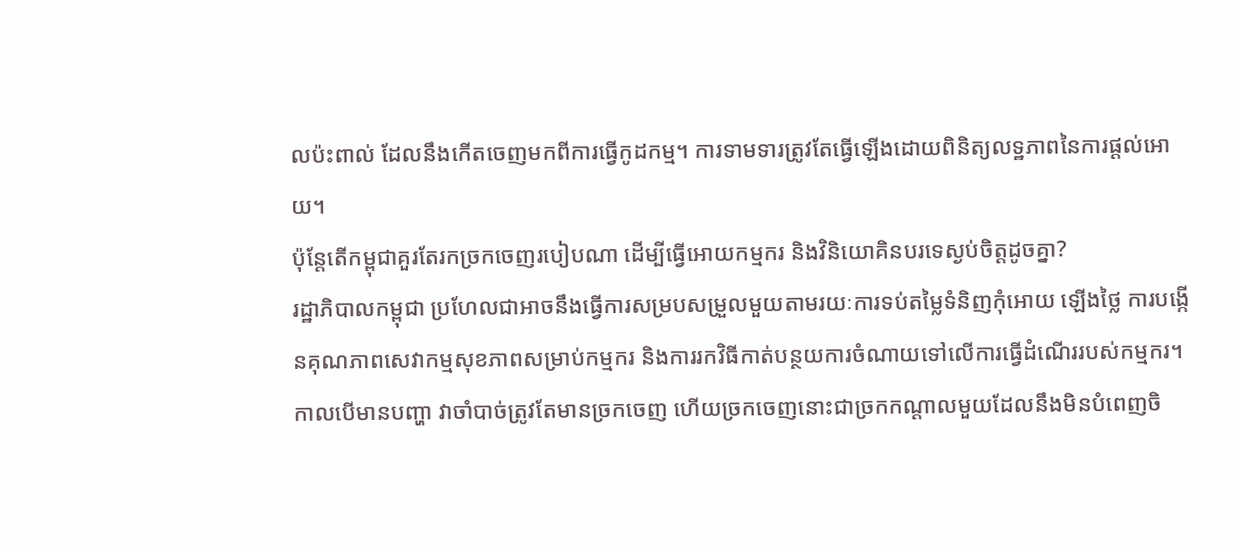លប៉ះពាល់ ដែលនឹងកើតចេញមកពីការធ្វើកូដកម្ម។ ការទាមទារត្រូវតែធ្វើឡើងដោយពិនិត្យលទ្ឋភាពនៃការផ្តល់អោយ។
ប៉ុន្តែតើកម្ពុជាគួរតែរកច្រកចេញរបៀបណា ដើម្បីធ្វើអោយកម្មករ និងវិនិយោគិនបរទេស្ងប់ចិត្ដដូចគ្នា?
រដ្ឋាភិបាលកម្ពុជា ប្រហែលជាអាចនឹងធ្វើការសម្របសម្រួលមួយតាមរយៈការទប់តម្លៃទំនិញកុំអោយ ឡើងថ្លៃ ការបង្កើនគុណភាពសេវាកម្មសុខភាពសម្រាប់កម្មករ និងការរកវិធីកាត់បន្ថយការចំណាយទៅលើការធ្វើដំណើររបស់កម្មករ។
កាលបើមានបញ្ហា វាចាំបាច់ត្រូវតែមានច្រកចេញ ហើយច្រកចេញនោះជាច្រកកណ្តាលមួយដែលនឹងមិនបំពេញចិ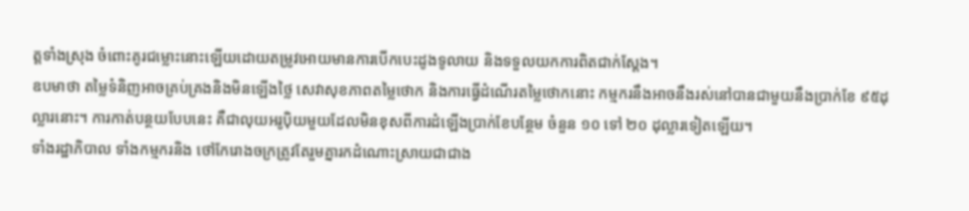ត្តទាំងស្រុង ចំពោះគូរជម្លោះនោះឡើយដោយតម្រូវអោយមានការបើកបេះដូងទូលាយ និងទទួលយកការពិតជាក់ស្តែង។
ឧបមាថា តម្លៃទំនិញអាចគ្រប់គ្រងនិងមិនឡើងថ្លៃ សេវាសុខភាពតម្លៃថោក និងការធ្វើដំណើរតម្លៃថោកនោះ កម្មករនឹងអាចនឹងរស់នៅបានជាមួយនឹងប្រាក់ខែ ៩៥ដុល្លារនោះ។ ការកាត់បន្ថយបែបនេះ គឺជាលុយអរូប៉ិយមួយដែលមិនខុសពីការដំឡើងប្រាក់ខែបន្ថែម ចំនួន ១០ ទៅ ២០ ដុល្លារទៀតឡើយ។
ទាំងរដ្ឋាភិបាល ទាំងកម្មករនិង ថៅកែរោងចក្រត្រូវតែរួមគ្នារកដំណោះស្រាយជាជាង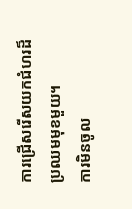ការជ្រើសរើសយកជំហរដ៏ប្រឈមមុខមួយ។
ការមិនចូល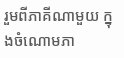រួមពីភាគីណាមួយ ក្នុងចំណោមភា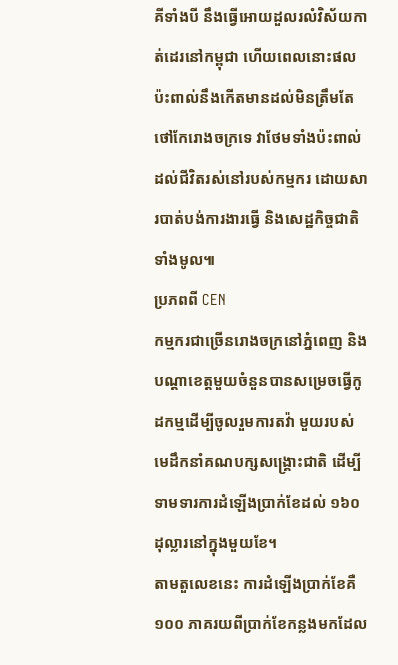គីទាំងបី នឹងធ្វើអោយដួលរលំវិស័យកាត់ដេរនៅកម្ពុជា ហើយពេលនោះផលប៉ះពាល់នឹងកើតមានដល់មិនត្រឹមតែថៅកែរោងចក្រទេ វាថែមទាំងប៉ះពាល់ដល់ជីវិតរស់នៅរបស់កម្មករ ដោយសារបាត់បង់ការងារធ្វើ និងសេដ្ឋកិច្ចជាតិទាំងមូល៕
ប្រភពពី CEN
កម្មករជាច្រើនរោងចក្រនៅភ្នំពេញ និងបណ្តាខេត្តមួយចំនួនបានសម្រេចធ្វើកូដកម្មដើម្បីចូលរួមការតវ៉ា មួយរបស់មេដឹកនាំគណបក្សសង្គ្រោះជាតិ ដើម្បីទាមទារការដំឡើងប្រាក់ខែដល់ ១៦០ ដុល្លារនៅក្នុងមួយខែ។
តាមតួលេខនេះ ការដំឡើងប្រាក់ខែគឺ ១០០ ភាគរយពីប្រាក់ខែកន្លងមកដែល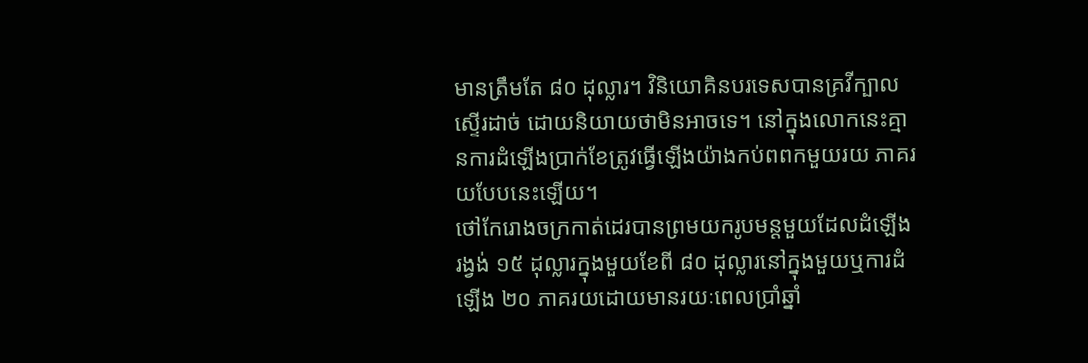មានត្រឹមតែ ៨០ ដុល្លារ។ វិនិយោគិនបរទេសបានគ្រវីក្បាលស្ទើរដាច់ ដោយនិយាយថាមិនអាចទេ។ នៅក្នុងលោកនេះគ្មានការដំឡើងប្រាក់ខែត្រូវធ្វើឡើងយ៉ាងកប់ពពកមួយរយ ភាគរយបែបនេះឡើយ។
ថៅកែរោងចក្រកាត់ដេរបានព្រមយករូបមន្តមួយដែលដំឡើងរង្វង់ ១៥ ដុល្លារក្នុងមួយខែពី ៨០ ដុល្លារនៅក្នុងមួយឬការដំឡើង ២០ ភាគរយដោយមានរយៈពេលប្រាំឆ្នាំ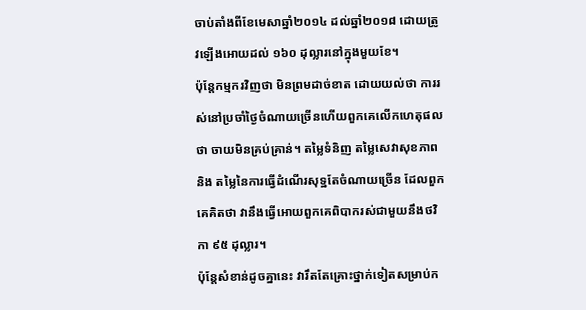ចាប់តាំងពីខែមេសាឆ្នាំ២០១៤ ដល់ឆ្នាំ២០១៨ ដោយត្រូវឡើងអោយដល់ ១៦០ ដុល្លារនៅក្នុងមួយខែ។
ប៉ុន្តែកម្មករវិញថា មិនព្រមដាច់ខាត ដោយយល់ថា ការរស់នៅប្រចាំថ្ងៃចំណាយច្រើនហើយពួកគេលើកហេតុផលថា ចាយមិនគ្រប់គ្រាន់។ តម្លៃទំនិញ តម្លៃសេវាសុខភាព និង តម្លៃនៃការធ្វើដំណើរសុទ្ឋតែចំណាយច្រើន ដែលពួកគេគិតថា វានឹងធ្វើអោយពួកគេពិបាករស់ជាមួយនឹងថវិកា ៩៥ ដុល្លារ។
ប៉ុន្តែសំខាន់ដូចគ្នានេះ វារឹតតែគ្រោះថ្នាក់ទៀតសម្រាប់ក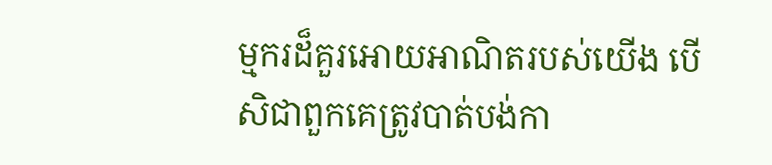ម្មករដ៏គួរអោយអាណិតរបស់យើង បើសិជាពួកគេត្រូវបាត់បង់កា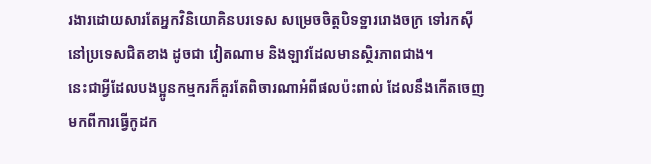រងារដោយសារតែអ្នកវិនិយោគិនបរទេស សម្រេចចិត្តបិទទ្ឋាររោងចក្រ ទៅរកស៊ីនៅប្រទេសជិតខាង ដូចជា វៀតណាម និងឡាវដែលមានស្ថិរភាពជាង។
នេះជាអ្វីដែលបងប្អូនកម្មករក៏គួរតែពិចារណាអំពីផលប៉ះពាល់ ដែលនឹងកើតចេញមកពីការធ្វើកូដក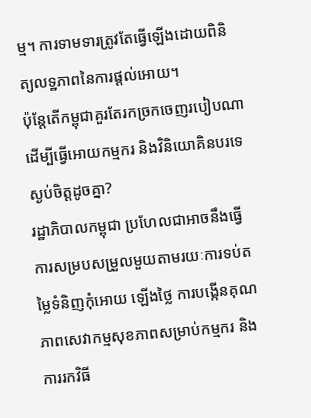ម្ម។ ការទាមទារត្រូវតែធ្វើឡើងដោយពិនិត្យលទ្ឋភាពនៃការផ្តល់អោយ។
ប៉ុន្តែតើកម្ពុជាគួរតែរកច្រកចេញរបៀបណា ដើម្បីធ្វើអោយកម្មករ និងវិនិយោគិនបរទេស្ងប់ចិត្ដដូចគ្នា?
រដ្ឋាភិបាលកម្ពុជា ប្រហែលជាអាចនឹងធ្វើការសម្របសម្រួលមួយតាមរយៈការទប់តម្លៃទំនិញកុំអោយ ឡើងថ្លៃ ការបង្កើនគុណភាពសេវាកម្មសុខភាពសម្រាប់កម្មករ និងការរកវិធី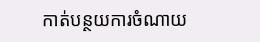កាត់បន្ថយការចំណាយ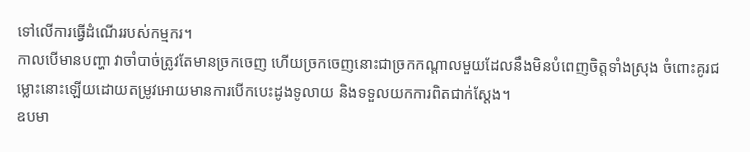ទៅលើការធ្វើដំណើររបស់កម្មករ។
កាលបើមានបញ្ហា វាចាំបាច់ត្រូវតែមានច្រកចេញ ហើយច្រកចេញនោះជាច្រកកណ្តាលមួយដែលនឹងមិនបំពេញចិត្តទាំងស្រុង ចំពោះគូរជម្លោះនោះឡើយដោយតម្រូវអោយមានការបើកបេះដូងទូលាយ និងទទួលយកការពិតជាក់ស្តែង។
ឧបមា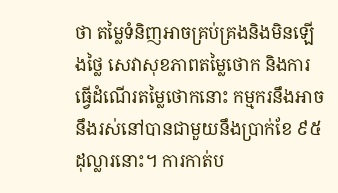ថា តម្លៃទំនិញអាចគ្រប់គ្រងនិងមិនឡើងថ្លៃ សេវាសុខភាពតម្លៃថោក និងការធ្វើដំណើរតម្លៃថោកនោះ កម្មករនឹងអាចនឹងរស់នៅបានជាមួយនឹងប្រាក់ខែ ៩៥ដុល្លារនោះ។ ការកាត់ប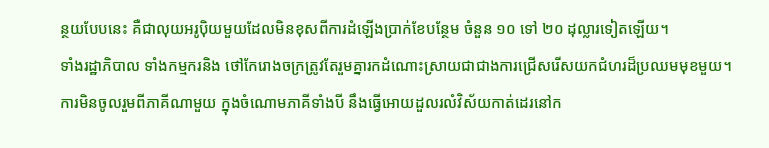ន្ថយបែបនេះ គឺជាលុយអរូប៉ិយមួយដែលមិនខុសពីការដំឡើងប្រាក់ខែបន្ថែម ចំនួន ១០ ទៅ ២០ ដុល្លារទៀតឡើយ។
ទាំងរដ្ឋាភិបាល ទាំងកម្មករនិង ថៅកែរោងចក្រត្រូវតែរួមគ្នារកដំណោះស្រាយជាជាងការជ្រើសរើសយកជំហរដ៏ប្រឈមមុខមួយ។
ការមិនចូលរួមពីភាគីណាមួយ ក្នុងចំណោមភាគីទាំងបី នឹងធ្វើអោយដួលរលំវិស័យកាត់ដេរនៅក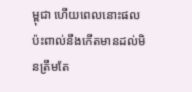ម្ពុជា ហើយពេលនោះផលប៉ះពាល់នឹងកើតមានដល់មិនត្រឹមតែ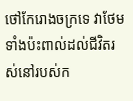ថៅកែរោងចក្រទេ វាថែមទាំងប៉ះពាល់ដល់ជីវិតរស់នៅរបស់ក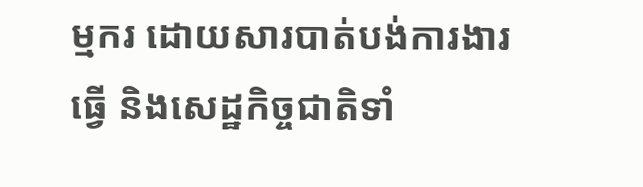ម្មករ ដោយសារបាត់បង់ការងារធ្វើ និងសេដ្ឋកិច្ចជាតិទាំ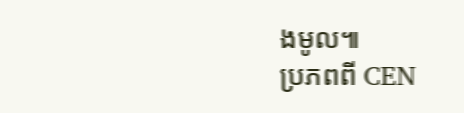ងមូល៕
ប្រភពពី CEN